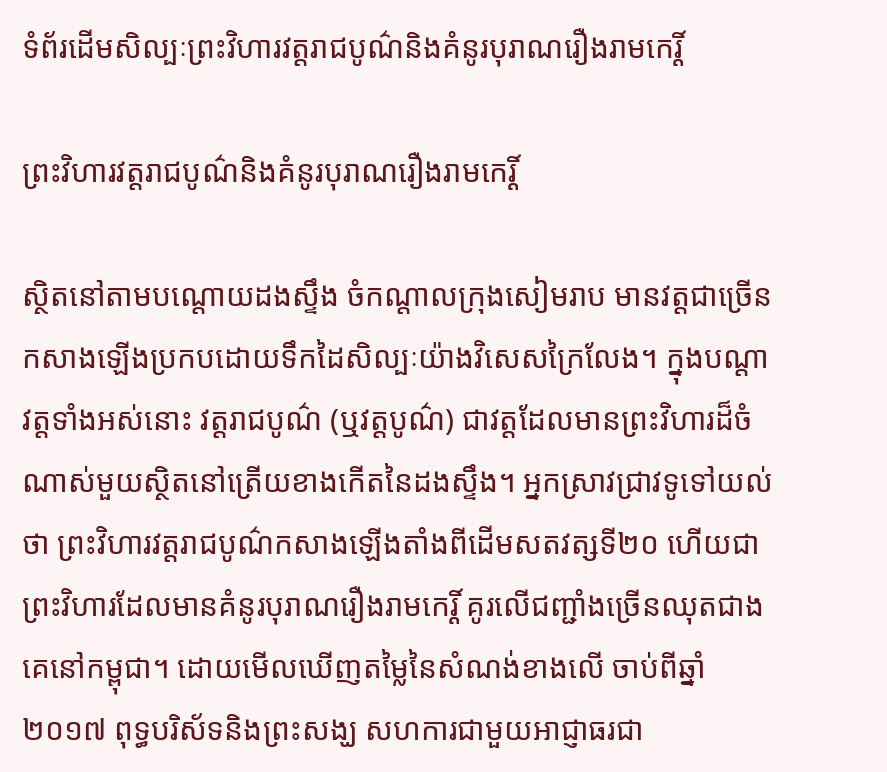ទំព័រដើមសិល្បៈព្រះវិហារវត្តរាជបូណ៌និងគំនូរបុរាណរឿងរាមកេរ្តិ៍

ព្រះវិហារវត្តរាជបូណ៌និងគំនូរបុរាណរឿងរាមកេរ្តិ៍

ស្ថិតនៅតាមបណ្តោយដងស្ទឹង ចំកណ្តាលក្រុងសៀមរាប មានវត្តជាច្រើនកសាងឡើងប្រកបដោយទឹកដៃសិល្បៈយ៉ាងវិសេសក្រៃលែង។ ក្នុងបណ្តាវត្តទាំងអស់នោះ វត្តរាជបូណ៌ (ឬវត្តបូណ៌) ជាវត្តដែលមានព្រះវិហារដ៏ចំណាស់មួយស្ថិតនៅត្រើយខាងកើតនៃដងស្ទឹង។ អ្នកស្រាវជ្រាវទូទៅយល់ថា ព្រះវិហារវត្តរាជបូណ៌កសាងឡើងតាំងពីដើមសតវត្សទី២០ ហើយជាព្រះវិហារដែលមានគំនូរបុរាណរឿងរាមកេរ្តិ៍ គូរលើជញ្ជាំងច្រើនឈុតជាងគេនៅកម្ពុជា។ ដោយមើលឃើញតម្លៃនៃសំណង់ខាងលើ ចាប់ពីឆ្នាំ២០១៧ ពុទ្ធបរិស័ទនិងព្រះសង្ឃ សហការជាមួយអាជ្ញាធរជា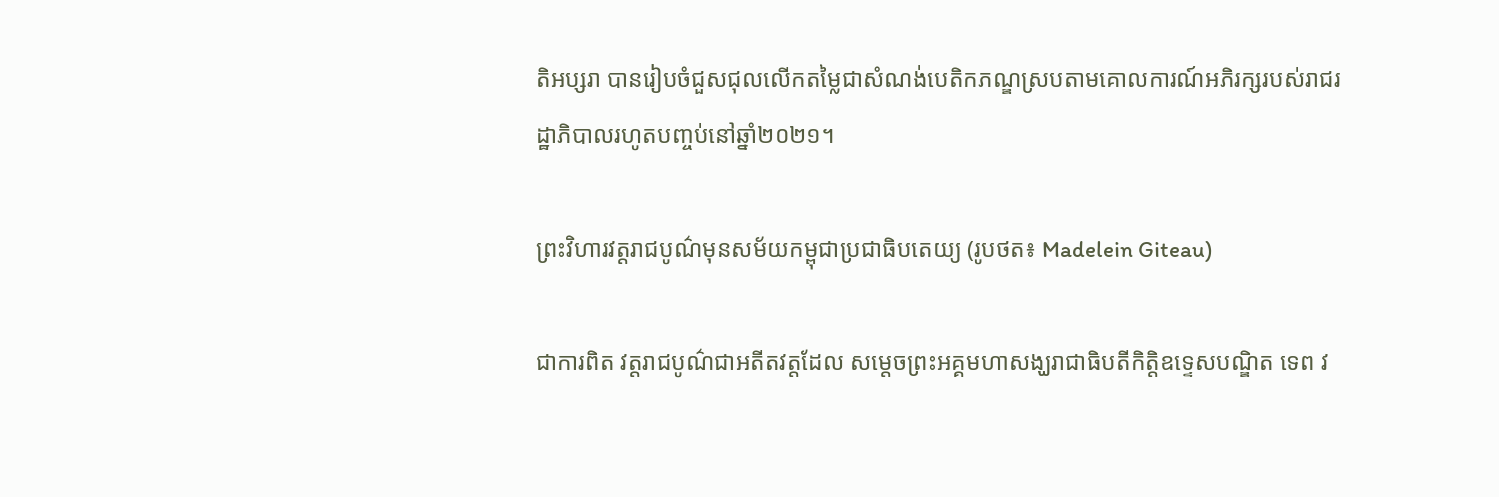តិអប្សរា បានរៀបចំជួសជុលលើកតម្លៃជាសំណង់បេតិកភណ្ឌស្របតាមគោលការណ៍អភិរក្សរបស់រាជរដ្ឋាភិបាលរហូតបញ្ចប់នៅឆ្នាំ២០២១។

ព្រះវិហារវត្តរាជបូណ៌មុនសម័យកម្ពុជាប្រជាធិបតេយ្យ (រូបថត៖ Madelein Giteau)

ជាការពិត វត្តរាជបូណ៌ជាអតីតវត្តដែល សម្តេចព្រះអគ្គមហាសង្ឃរាជាធិបតីកិត្តិឧទ្ទេសបណ្ឌិត ទេព វ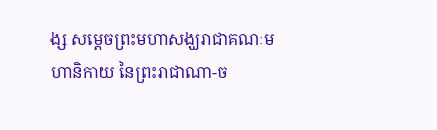ង្ស សម្តេចព្រះមហាសង្ឃរាជាគណៈមហានិកាយ នៃព្រះរាជាណា-ច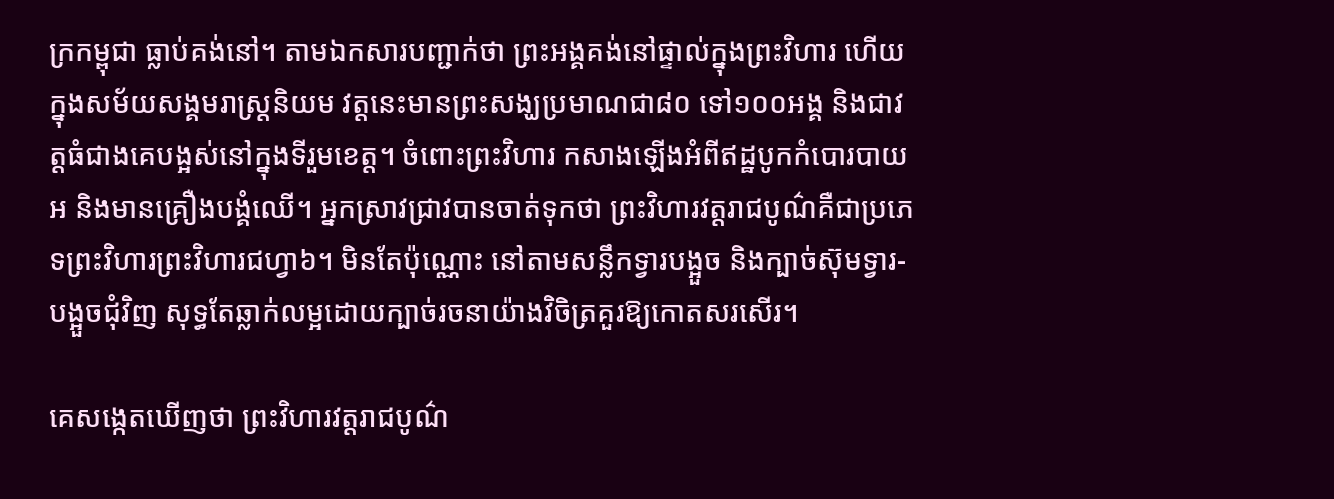ក្រកម្ពុជា ធ្លាប់គង់នៅ។ តាមឯកសារបញ្ជាក់ថា ព្រះអង្គគង់នៅផ្ទាល់ក្នុងព្រះវិហារ ហើយក្នុងសម័យសង្គមរាស្រ្តនិយម វត្តនេះមានព្រះសង្ឃប្រមាណជា៨០ ទៅ១០០អង្គ និងជាវត្តធំជាងគេបង្អស់នៅក្នុងទីរួមខេត្ត។ ចំពោះព្រះវិហារ កសាងឡើងអំពីឥដ្ឋបូកកំបោរបាយអ និងមានគ្រឿងបង្គំឈើ។ អ្នកស្រាវជ្រាវបានចាត់ទុកថា ព្រះវិហារវត្តរាជបូណ៌គឺជាប្រភេទព្រះវិហារព្រះវិហារជហ្វា៦។ មិនតែប៉ុណ្ណោះ នៅតាមសន្លឹកទ្វារបង្អួច និងក្បាច់ស៊ុមទ្វារ-បង្អួចជុំវិញ សុទ្ធតែឆ្លាក់លម្អដោយក្បាច់រចនាយ៉ាងវិចិត្រគួរឱ្យកោតសរសើរ។

គេសង្កេតឃើញថា ព្រះវិហារវត្តរាជបូណ៌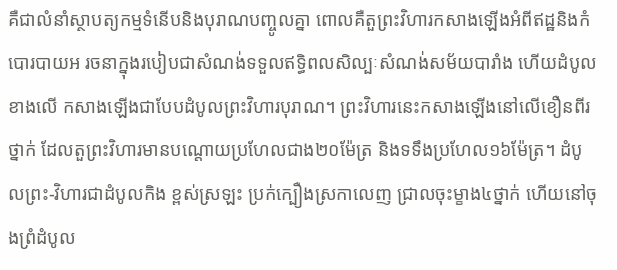គឺជាលំនាំស្ថាបត្យកម្មទំនើបនិងបុរាណបញ្ចូលគ្នា ពោលគឺតួព្រះវិហារកសាងឡើងអំពីឥដ្ឋនិងកំបោរបាយអ រចនាក្នុងរបៀបជាសំណង់ទទួលឥទ្ធិពលសិល្បៈសំណង់សម័យបារាំង ហើយដំបូលខាងលើ កសាងឡើងជាបែបដំបូលព្រះវិហារបុរាណ។ ព្រះវិហារនេះកសាងឡើងនៅលើខឿនពីរថ្នាក់ ដែលតួព្រះវិហារមានបណ្តោយប្រហែលជាង២០ម៉ែត្រ និងទទឹងប្រហែល១៦ម៉ែត្រ។ ដំបូលព្រះ-វិហារជាដំបូលកិង ខ្ពស់ស្រឡះ ប្រក់ក្បឿងស្រកាលេញ ជ្រាលចុះម្ខាង៤ថ្នាក់ ហើយនៅចុងព្រំដំបូល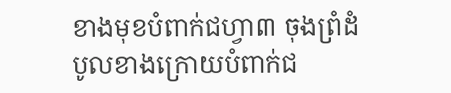ខាងមុខបំពាក់ជហ្វា៣ ចុងព្រំដំបូលខាងក្រោយបំពាក់ជ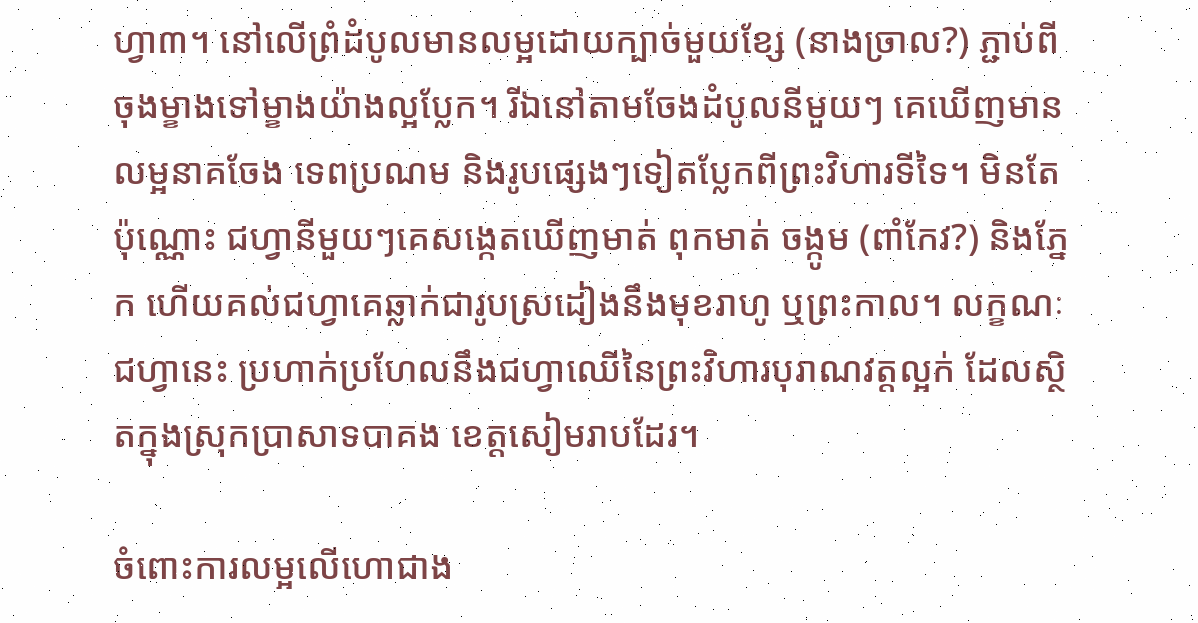ហ្វា៣។ នៅលើព្រំដំបូលមានលម្អដោយក្បាច់មួយខ្សែ (នាងច្រាល?) ភ្ជាប់ពីចុងម្ខាងទៅម្ខាងយ៉ាងល្អប្លែក។ រីឯនៅតាមចែងដំបូលនីមួយៗ គេឃើញមានលម្អនាគចែង ទេពប្រណម និងរូបផ្សេងៗទៀតប្លែកពីព្រះវិហារទីទៃ។ មិនតែប៉ុណ្ណោះ ជហ្វានីមួយៗគេសង្កេតឃើញមាត់ ពុកមាត់ ចង្កូម (ពាំកែវ?) និងភ្នែក ហើយគល់ជហ្វាគេឆ្លាក់ជារូបស្រដៀងនឹងមុខរាហូ ឬព្រះកាល។ លក្ខណៈជហ្វានេះ ប្រហាក់ប្រហែលនឹងជហ្វាឈើនៃព្រះវិហារបុរាណវត្តល្អក់ ដែលស្ថិតក្នុងស្រុកប្រាសាទបាគង ខេត្តសៀមរាបដែរ។

ចំពោះការលម្អលើហោជាង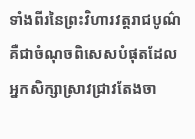ទាំងពីរនៃព្រះវិហារវត្តរាជបូណ៌ គឺជាចំណុចពិសេសបំផុតដែលអ្នកសិក្សាស្រាវជ្រាវតែងចា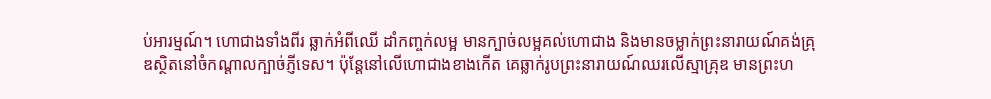ប់អារម្មណ៍។ ហោជាងទាំងពីរ ឆ្លាក់អំពីឈើ ដាំកញ្ចក់លម្អ មានក្បាច់លម្អគល់ហោជាង និងមានចម្លាក់ព្រះនារាយណ៍គង់គ្រុឌស្ថិតនៅចំកណ្តាលក្បាច់ភ្ញីទេស។ ប៉ុន្តែនៅលើហោជាងខាងកើត គេឆ្លាក់រូបព្រះនារាយណ៍ឈរលើស្មាគ្រុឌ មានព្រះហ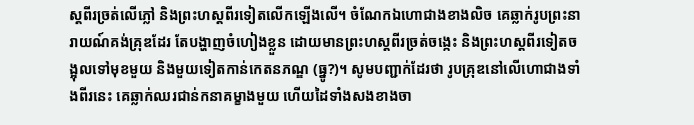ស្តពីរច្រត់លើភ្លៅ និងព្រះហស្តពីរទៀតលើកឡើងលើ។ ចំណែកឯហោជាងខាងលិច គេឆ្លាក់រូបព្រះនារាយណ៍គង់គ្រុឌដែរ តែបង្ហាញចំហៀងខ្លួន ដោយមានព្រះហស្តពីរច្រត់ចង្កេះ និងព្រះហស្តពីរទៀតចង្អុលទៅមុខមួយ និងមួយទៀតកាន់កេតនភណ្ឌ (ធ្នូ?)។ សូមបញ្ជាក់ដែរថា រូបគ្រុឌនៅលើហោជាងទាំងពីរនេះ គេឆ្លាក់ឈរជាន់កនាគម្ខាងមួយ ហើយដៃទាំងសងខាងចា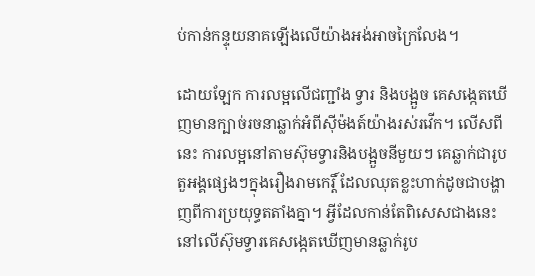ប់កាន់កន្ទុយនាគឡើងលើយ៉ាងអង់អាចក្រៃលែង។

ដោយឡែក ការលម្អលើជញ្ជាំង ទ្វារ និងបង្អួច គេសង្កេតឃើញមានក្បាច់រចនាឆ្លាក់អំពីស៊ីម៉ងត៍យ៉ាងរស់រវើក។ លើសពីនេះ ការលម្អនៅតាមស៊ុមទ្វារនិងបង្អួចនីមួយៗ គេឆ្លាក់ជារូបតួអង្គផ្សេងៗក្នុងរឿងរាមកេរ្តិ៍ ដែលឈុតខ្លះហាក់ដូចជាបង្ហាញពីការប្រយុទ្ធតតាំងគ្នា។ អ្វីដែលកាន់តែពិសេសជាងនេះ នៅលើស៊ុមទ្វារគេសង្កេតឃើញមានឆ្លាក់រូប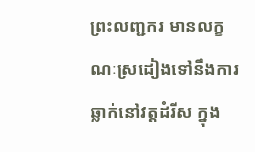ព្រះលញ្ជករ មានលក្ខណៈស្រដៀងទៅនឹងការឆ្លាក់នៅវត្តដំរីស ក្នុង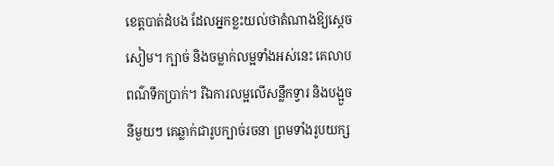ខេត្តបាត់ដំបង ដែលអ្នកខ្លះយល់ថាតំណាងឱ្យស្តេចសៀម។ ក្បាច់ និងចម្លាក់លម្អទាំងអស់នេះ គេលាបពណ៌ទឹកប្រាក់។ រីឯការលម្អលើសន្លឹកទ្វារ និងបង្អួចនីមួយៗ គេឆ្លាក់ជារូបក្បាច់រចនា ព្រមទាំងរូបយក្ស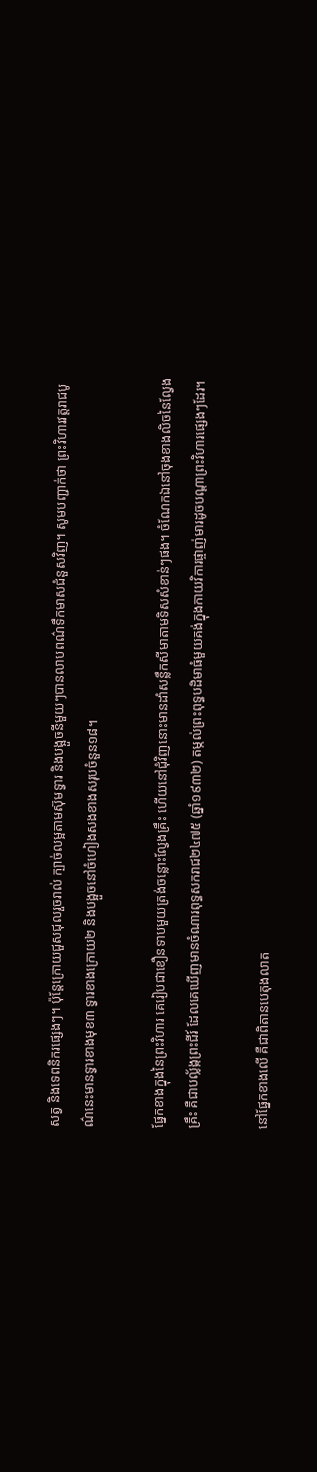សត្វ និងទេពនិករផ្សេងៗ។ ប៉ុន្តែក្រោយជួសជុលរួចរាល់ ក្បាច់លម្អតាមស៊ុមទ្វារ និងបង្អួចនីមួយៗបានលាបពណ៌ទឹកមាសជំនួសវិញ។ សូមបញ្ជាក់ថា ព្រះវិហារវត្តរាជបូណ៌នេះមានទ្វារខាងមុខ៣ ទ្វារខាងក្រោយ២ និងបង្អួចនៅចំហៀងសងខាងសរុបចំនួន១៨។

ផ្នែកខាងក្នុងនៃព្រះវិហារ គេរៀបជាខឿនទាបមួយត្រង់ចន្លោះល្វែងគ្រឹះ ហើយនៅជុំវិញនោះមានដាំសន្លឹកសីមាតាមទិសសំខាន់ៗផង។ ចំណែកឯនៅចុងខាងលិចនៃល្វែងគ្រឹះ គឺជាបល្ល័ង្កព្រះជីរ៍ ដែលគេឃើញមានចំណារពុទ្ធសករាជ២៤៧៥ (ឆ្នាំ១៩៣២) តម្កល់ព្រះពុទ្ធបដិមាធំមួយគង់ក្នុងកាយវិការផ្ចាញ់មារដូចបណ្តាព្រះវិហារផ្សេងៗដែរ។

នៅផ្នែកខាងលើ គឺជាពិតានបេតុងលាត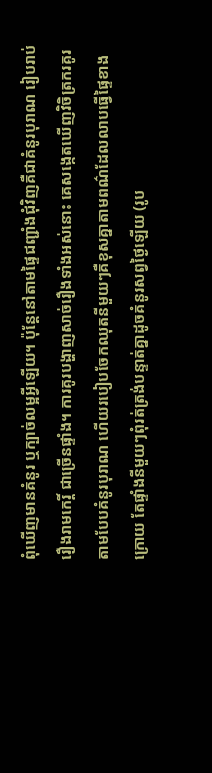ពុំឃើញមានគំនូរ ឬក្បាច់លម្អអ្វីឡើយ។ ប៉ុន្តែនៅតាមផ្ទៃជញ្ជាំងជុំវិញគឺជាគំនូរបុរាណ រៀបរាប់រឿងរាមកេរ្តិ៍ ជាច្រើនផ្ទាំង។ ការគូរបង្ហាញសាច់រឿងទាំងអស់នោះ គេសង្កេតឃើញវិចិត្រករគូរតាមបែបគំនូរបុរាណ ហើយរបៀបចែកឈុតនីមួយៗគឺខុសគ្នាតាមពណ៌ដែលលាបធ្វើផ្ទៃខាងក្រោយ តែផ្ទាំងនីមួយៗពុំរត់ត្រង់បន្ទាត់គ្នាដូចគំនូរសព្វថ្ងៃឡើយ (រូប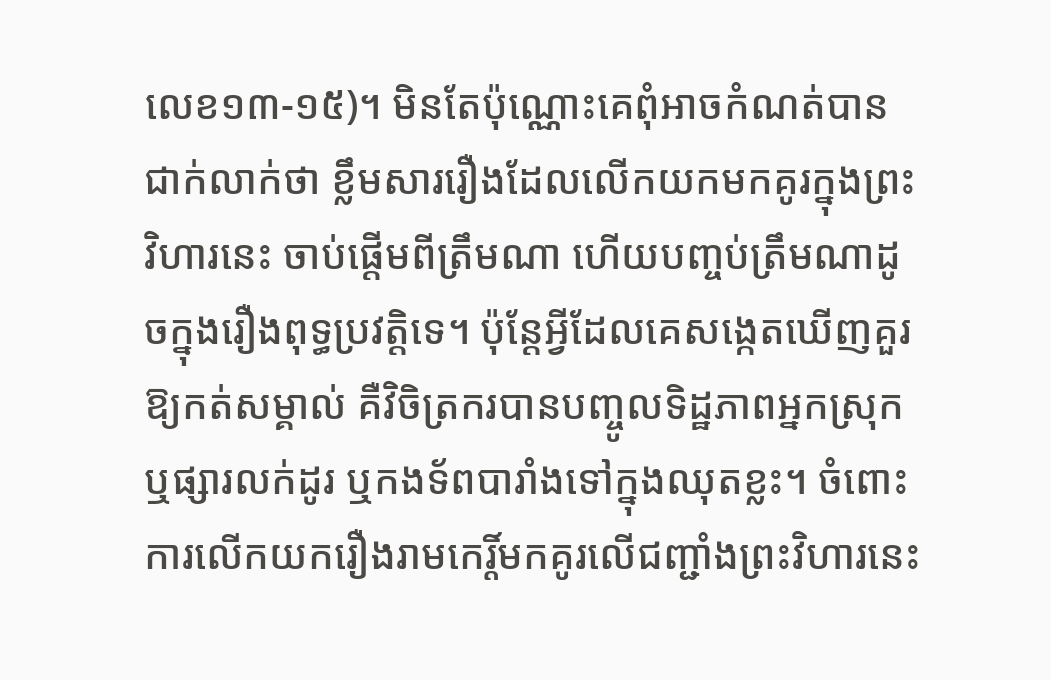លេខ១៣-១៥)។ មិនតែប៉ុណ្ណោះគេពុំអាចកំណត់បានជាក់លាក់ថា ខ្លឹមសាររឿងដែលលើកយកមកគូរក្នុងព្រះវិហារនេះ ចាប់ផ្តើមពីត្រឹមណា ហើយបញ្ចប់ត្រឹមណាដូចក្នុងរឿងពុទ្ធប្រវត្តិទេ។ ប៉ុន្តែអ្វីដែលគេសង្កេតឃើញគួរឱ្យកត់សម្គាល់ គឺវិចិត្រករបានបញ្ចូលទិដ្ឋភាពអ្នកស្រុក ឬផ្សារលក់ដូរ ឬកងទ័ពបារាំងទៅក្នុងឈុតខ្លះ។ ចំពោះការលើកយករឿងរាមកេរ្តិ៍មកគូរលើជញ្ជាំងព្រះវិហារនេះ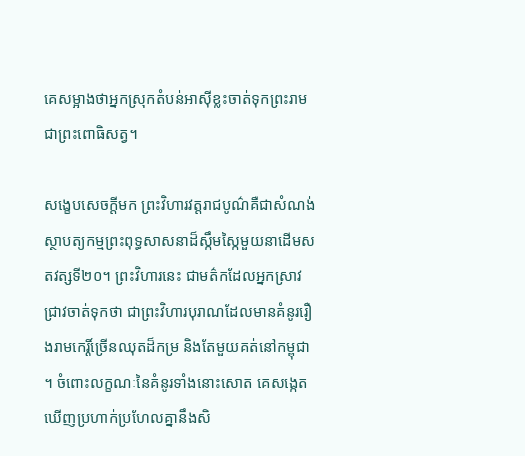គេសម្អាងថាអ្នកស្រុកតំបន់អាស៊ីខ្លះចាត់ទុកព្រះរាមជាព្រះពោធិសត្វ។

សង្ខេបសេចក្តីមក ព្រះវិហារវត្តរាជបូណ៌គឺជាសំណង់ស្ថាបត្យកម្មព្រះពុទ្ធសាសនាដ៏ស្កឹមស្កៃមួយនាដើមសតវត្សទី២០។ ព្រះវិហារនេះ ជាមត៌កដែលអ្នកស្រាវជ្រាវចាត់ទុកថា ជាព្រះវិហារបុរាណដែលមានគំនូររឿងរាមកេរ្តិ៍ច្រើនឈុតដ៏កម្រ និងតែមួយគត់នៅកម្ពុជា។ ចំពោះលក្ខណៈនៃគំនូរទាំងនោះសោត គេសង្កេតឃើញប្រហាក់ប្រហែលគ្នានឹងសិ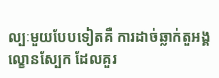ល្បៈមួយបែបទៀតគឺ ការដាច់ឆ្លាក់តួអង្គល្ខោនស្បែក ដែលគួរ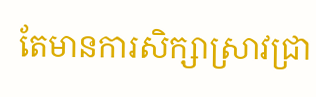តែមានការសិក្សាស្រាវជ្រា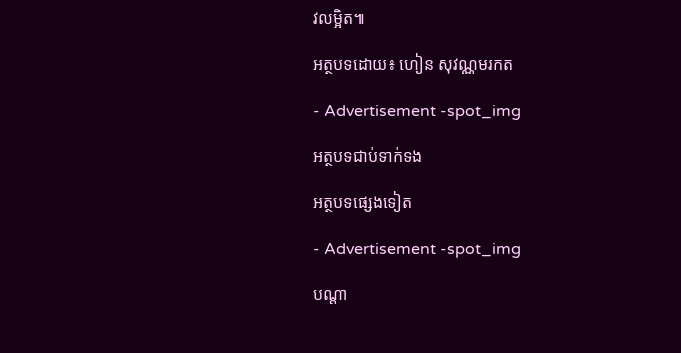វលម្អិត៕

អត្ថបទដោយ៖ ហៀន សុវណ្ណមរកត

- Advertisement -spot_img

អត្ថបទជាប់ទាក់ទង

អត្ថបទផ្សេងទៀត

- Advertisement -spot_img

បណ្ដា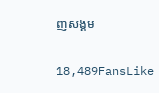ញសង្គម

18,489FansLike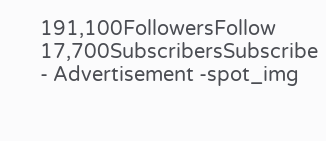191,100FollowersFollow
17,700SubscribersSubscribe
- Advertisement -spot_img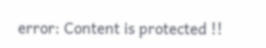error: Content is protected !!